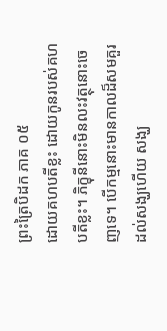ព្រះត្រៃបិដក ភាគ ០៥
ដោយគហបតីខ្លះ ដោយកូនរបស់គហបតីខ្លះ។ ភិក្ខុនីនោះមិនលះវត្ថុនោះចេញទេ។ បើកម្មនោះមានកាលដ៏សមគួរដល់សង្ឃហើយ សង្ឃ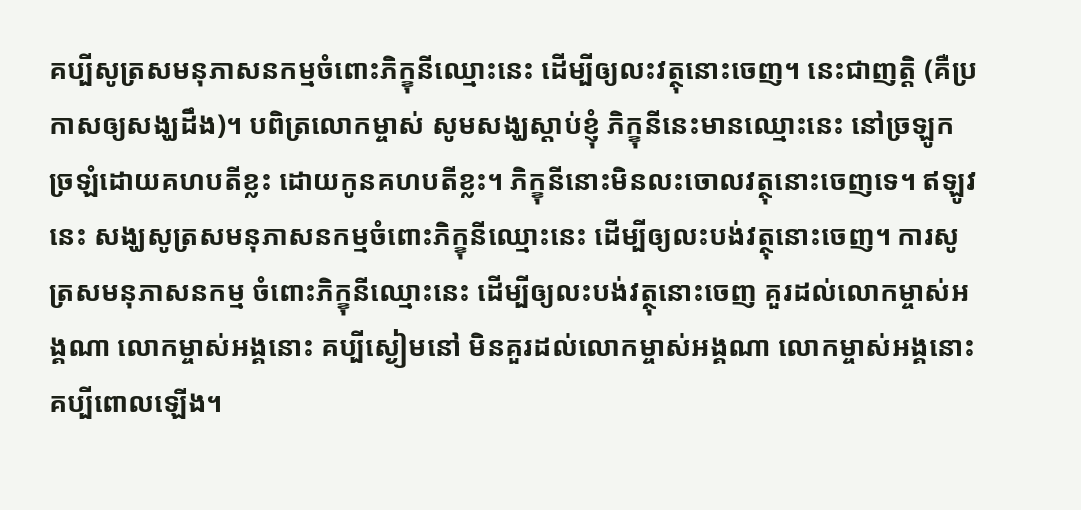គប្បីសូត្រសមនុភាសនកម្មចំពោះភិក្ខុនីឈ្មោះនេះ ដើម្បីឲ្យលះវត្ថុនោះចេញ។ នេះជាញត្តិ (គឺប្រកាសឲ្យសង្ឃដឹង)។ បពិត្រលោកម្ចាស់ សូមសង្ឃស្តាប់ខ្ញុំ ភិក្ខុនីនេះមានឈ្មោះនេះ នៅច្រឡូកច្រឡំដោយគហបតីខ្លះ ដោយកូនគហបតីខ្លះ។ ភិក្ខុនីនោះមិនលះចោលវត្ថុនោះចេញទេ។ ឥឡូវនេះ សង្ឃសូត្រសមនុភាសនកម្មចំពោះភិក្ខុនីឈ្មោះនេះ ដើម្បីឲ្យលះបង់វត្ថុនោះចេញ។ ការសូត្រសមនុភាសនកម្ម ចំពោះភិក្ខុនីឈ្មោះនេះ ដើម្បីឲ្យលះបង់វត្ថុនោះចេញ គួរដល់លោកម្ចាស់អង្គណា លោកម្ចាស់អង្គនោះ គប្បីស្ងៀមនៅ មិនគួរដល់លោកម្ចាស់អង្គណា លោកម្ចាស់អង្គនោះ គប្បីពោលឡើង។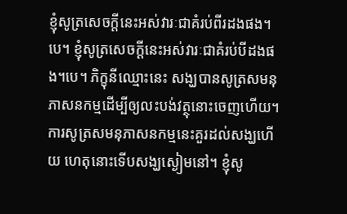ខ្ញុំសូត្រសេចក្តីនេះអស់វារៈជាគំរប់ពីរដងផង។បេ។ ខ្ញុំសូត្រសេចក្តីនេះអស់វារៈជាគំរប់បីដងផង។បេ។ ភិក្ខុនីឈ្មោះនេះ សង្ឃបានសូត្រសមនុភាសនកម្មដើម្បីឲ្យលះបង់វត្ថុនោះចេញហើយ។ ការសូត្រសមនុភាសនកម្មនេះគួរដល់សង្ឃហើយ ហេតុនោះទើបសង្ឃស្ងៀមនៅ។ ខ្ញុំសូ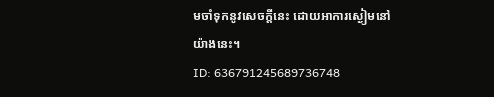មចាំទុកនូវសេចក្តីនេះ ដោយអាការស្ងៀមនៅយ៉ាងនេះ។
ID: 636791245689736748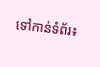ទៅកាន់ទំព័រ៖